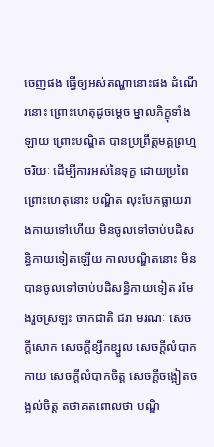ចេញផង ធ្វើឲ្យអស់តណ្ហានោះផង ដំណើរនោះ ព្រោះហេតុដូចម្តេច ម្នាលភិក្ខុទាំងឡាយ ព្រោះបណ្ឌិត បានប្រព្រឹត្តមគ្គព្រហ្មចរិយៈ ដើម្បីការអស់នៃទុក្ខ ដោយប្រពៃ ព្រោះហេតុនោះ បណ្ឌិត លុះបែកធ្លាយរាងកាយទៅហើយ មិនចូលទៅចាប់បដិសន្ធិកាយទៀតឡើយ កាលបណ្ឌិតនោះ មិនបានចូលទៅចាប់បដិសន្ធិកាយទៀត រមែងរួចស្រឡះ ចាកជាតិ ជរា មរណៈ សេចក្តីសោក សេចក្តីខ្សឹកខ្សួល សេចក្តីលំបាកកាយ សេចក្តីលំបាកចិត្ត សេចក្តីចង្អៀតចង្អល់ចិត្ត តថាគតពោលថា បណ្ឌិ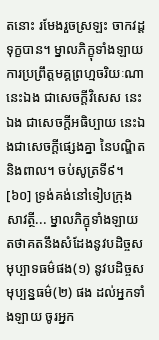តនោះ រមែងរួចស្រឡះ ចាកវដ្តទុក្ខបាន។ ម្នាលភិក្ខុទាំងឡាយ ការប្រព្រឹត្តមគ្គព្រហ្មចរិយៈណា នេះឯង ជាសេចក្តីវិសេស នេះឯង ជាសេចក្តីអធិប្បាយ នេះឯងជាសេចក្តីផ្សេងគ្នា នៃបណ្ឌិត និងពាល។ ចប់សូត្រទី៩។
[៦០] ទ្រង់គង់នៅទៀបក្រុងសាវត្ថី... ម្នាលភិក្ខុទាំងឡាយ តថាគតនឹងសំដែងនូវបដិច្ចសមុប្បាទធម៌ផង(១) នូវបដិច្ចសមុប្បន្នធម៌(២) ផង ដល់អ្នកទាំងឡាយ ចូរអ្នក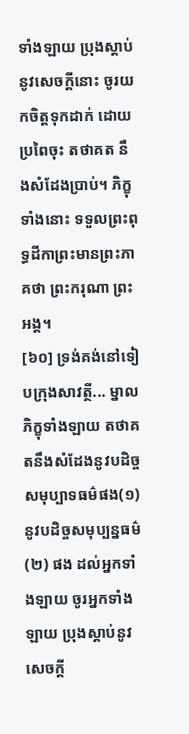ទាំងឡាយ ប្រុងស្តាប់នូវសេចក្តីនោះ ចូរយកចិត្តទុកដាក់ ដោយប្រពៃចុះ តថាគត នឹងសំដែងប្រាប់។ ភិក្ខុទាំងនោះ ទទួលព្រះពុទ្ធដីកាព្រះមានព្រះភាគថា ព្រះករុណា ព្រះអង្គ។
[៦០] ទ្រង់គង់នៅទៀបក្រុងសាវត្ថី... ម្នាលភិក្ខុទាំងឡាយ តថាគតនឹងសំដែងនូវបដិច្ចសមុប្បាទធម៌ផង(១) នូវបដិច្ចសមុប្បន្នធម៌(២) ផង ដល់អ្នកទាំងឡាយ ចូរអ្នកទាំងឡាយ ប្រុងស្តាប់នូវសេចក្តី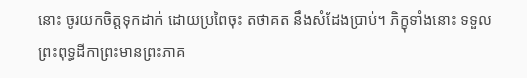នោះ ចូរយកចិត្តទុកដាក់ ដោយប្រពៃចុះ តថាគត នឹងសំដែងប្រាប់។ ភិក្ខុទាំងនោះ ទទួលព្រះពុទ្ធដីកាព្រះមានព្រះភាគ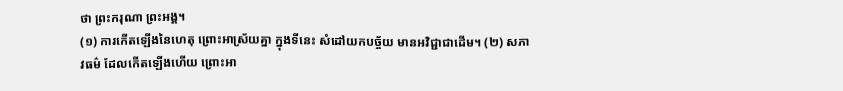ថា ព្រះករុណា ព្រះអង្គ។
(១) ការកើតឡើងនៃហេតុ ព្រោះអាស្រ័យគ្នា ក្នុងទីនេះ សំដៅយកបច្ច័យ មានអវិជ្ជាជាដើម។ (២) សភាវធម៌ ដែលកើតឡើងហើយ ព្រោះអា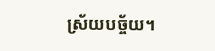ស្រ័យបច្ច័យ។